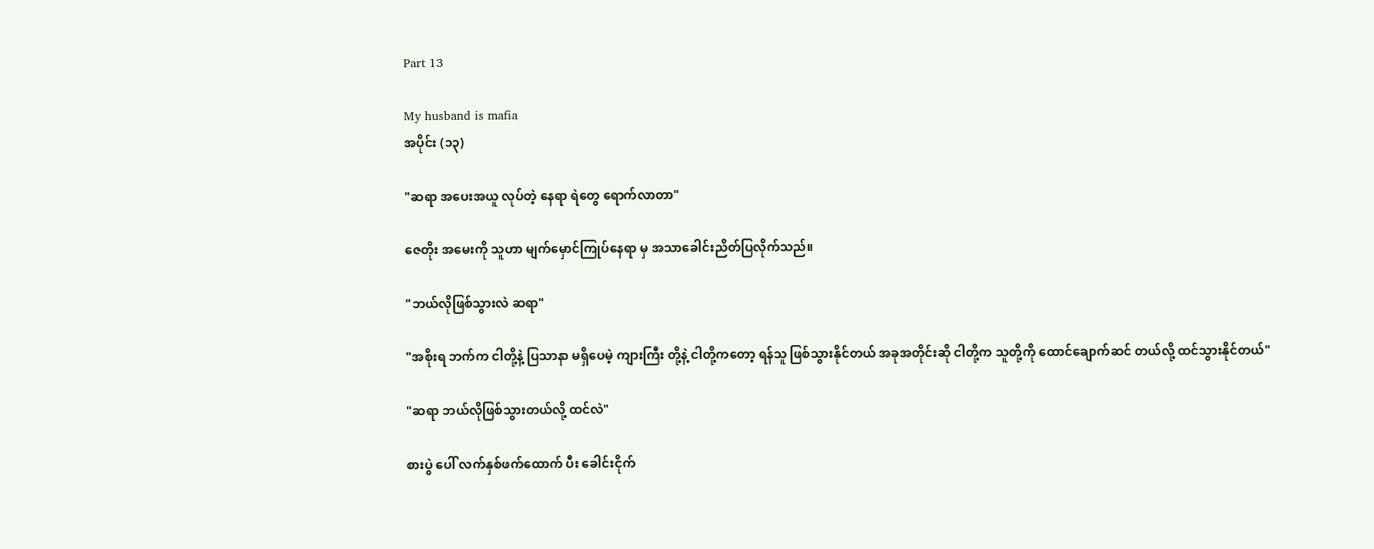Part 13

My husband is mafia
အပိုင်း (၁၃)

"ဆရာ အပေးအယူ လုပ်တဲ့ နေရာ ရဲတွေ ရောက်လာတာ"

ဇေတိုး အမေးကို သူဟာ မျက်မှောင်ကြုပ်နေရာ မှ အသာခေါင်းညိတ်ပြလိုက်သည်။

"ဘယ်လိုဖြစ်သွားလဲ ဆရာ"

"အစိုးရ ဘက်က ငါတို့နဲ့ ပြသာနာ မရှိပေမဲ့ ကျားကြီး တို့နဲ့ ငါတို့ကတော့ ရန်သူ ဖြစ်သွားနိုင်တယ် အခုအတိုင်းဆို ငါတို့က သူတို့ကို ထောင်ချောက်ဆင် တယ်လို့ ထင်သွားနိုင်တယ်"

"ဆရာ ဘယ်လိုဖြစ်သွားတယ်လို့ ထင်လဲ"

စားပွဲ ပေါ် လက်နှစ်ဖက်ထောက် ပီး ခေါင်းငိုက်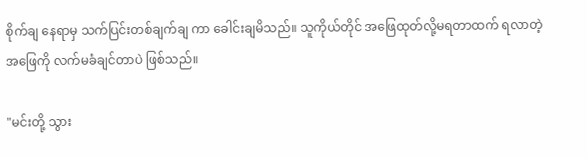စိုက်ချ နေရာမှ သက်ပြင်းတစ်ချက်ချ ကာ ခေါင်းချမိသည်။ သူကိုယ်တိုင် အဖြေထုတ်လို့မရတာထက် ရလာတဲ့ အဖြေကို လက်မခံချင်တာပဲ ဖြစ်သည်။

"မင်းတို့ သွား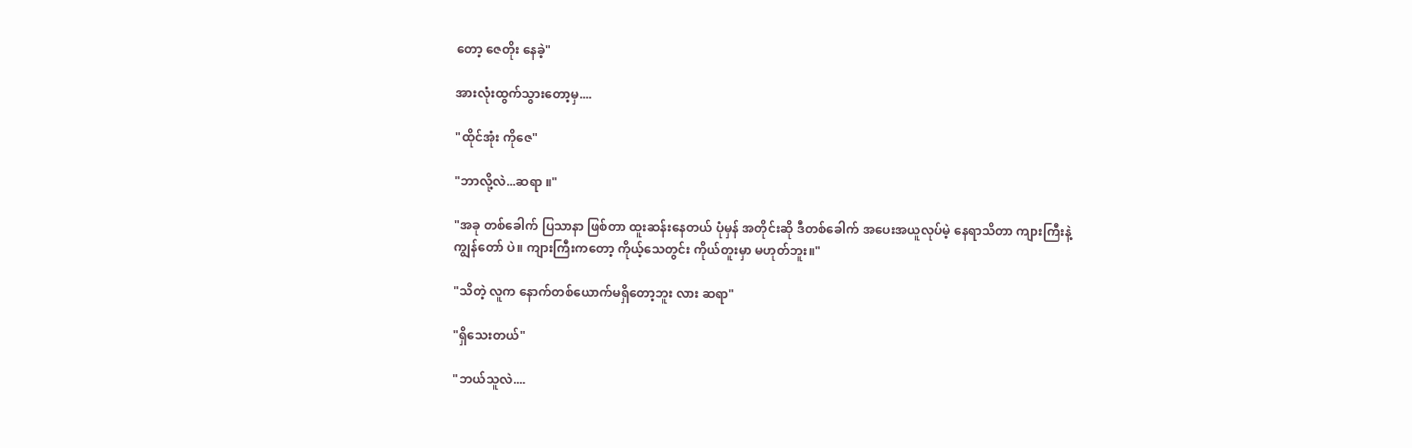တော့ ဇေတိုး နေခဲ့"

အားလုံးထွက်သွားတော့မှ....

"ထိုင်အုံး ကိုဇေ"

"ဘာလို့လဲ...ဆရာ ။"

"အခု တစ်ခေါက် ပြသာနာ ဖြစ်တာ ထူးဆန်းနေတယ် ပုံမှန် အတိုင်းဆို ဒီတစ်ခေါက် အပေးအယူလုပ်မဲ့ နေရာသိတာ ကျားကြီးနဲ့ ကျွန်တော် ပဲ။ ကျားကြီးကတော့ ကိုယ့်သေတွင်း ကိုယ်တူးမှာ မဟုတ်ဘူး။"

"သိတဲ့ လူက နောက်တစ်ယောက်မရှိတော့ဘူး လား ဆရာ"

"ရှိသေးတယ်"

"ဘယ်သူလဲ....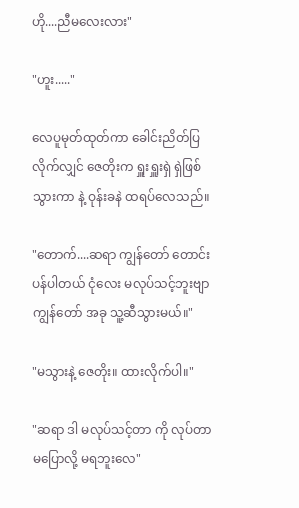ဟို....ညီမလေးလား"

"ဟူး....."

လေပူမုတ်ထုတ်ကာ ခေါင်းညိတ်ပြလိုက်လျှင် ဇေတိုးက ရှူးရှူးရှဲ ရှဲဖြစ်သွားကာ နဲ့ ဝုန်းခနဲ ထရပ်လေသည်။

"တောက်....ဆရာ ကျွန်တော် တောင်းပန်ပါတယ် ငုံလေး မလုပ်သင့်ဘူးဗျာ ကျွန်တော် အခု သူ့ဆီသွားမယ်။"

"မသွားနဲ့ ဇေတိုး။ ထားလိုက်ပါ။"

"ဆရာ ဒါ မလုပ်သင့်တာ ကို လုပ်တာ မပြောလို့ မရဘူးလေ"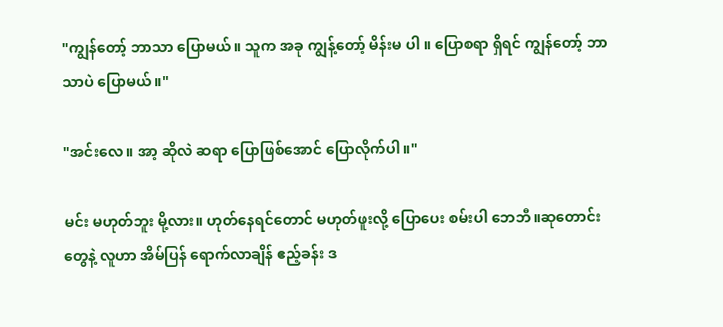"ကျွန်တော့် ဘာသာ ပြောမယ်။ သူက အခု ကျွန့်တော့် မိန်းမ ပါ ။ ပြောစရာ ရှိရင် ကျွန်တော့် ဘာသာပဲ ပြောမယ်။"

"အင်းလေ။ အာ့ ဆိုလဲ ဆရာ ပြောဖြစ်အောင် ပြောလိုက်ပါ။"

မင်း မဟုတ်ဘူး မို့လား။ ဟုတ်နေရင်တောင် မဟုတ်ဖူးလို့ ပြောပေး စမ်းပါ ဘေဘီ။ဆုတောင်း တွေနဲ့ လူဟာ အိမ်ပြန် ရောက်လာချိန် ဧည့်ခန်း ဒ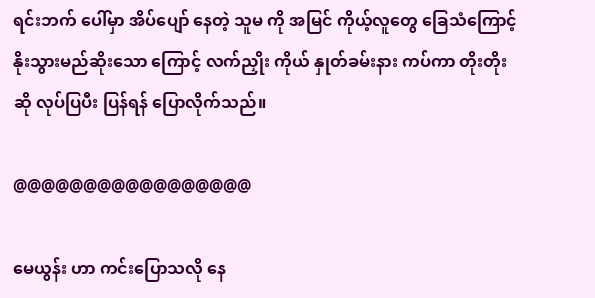ရင်းဘက် ပေါ်မှာ အိပ်ပျော် နေတဲ့ သူမ ကို အမြင် ကိုယ့်လူတွေ ခြေသံကြောင့် နိုးသွားမည်ဆိုးသော ကြောင့် လက်ညှိုး ကိုယ် နှုတ်ခမ်းနား ကပ်ကာ တိုးတိုး ဆို လုပ်ပြပီး ပြန်ရန် ပြောလိုက်သည်။

@@@@@@@@@@@@@@@@@

မေယွန်း ဟာ ကင်းပြောသလို နေ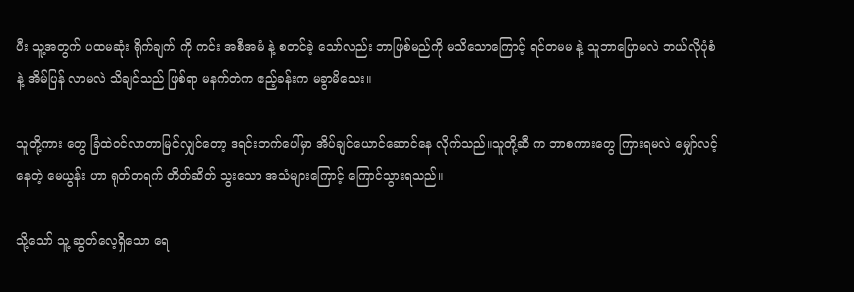ပီး သူ့အတွက် ပထမဆုံး ရိုက်ချက် ကို ကင်း အစီအမံ နဲ့ စတင်ခဲ့ သော်လည်း ဘာဖြစ်မည်ကို မသိသောကြောင့် ရင်တမမ နဲ့ သူဘာပြောမလဲ ဘယ်လိုပုံစံနဲ့ အိမ်ပြန် လာမလဲ သိချင်သည် ဖြစ်ရာ မနက်တဲက ဧည့်ခန်းက မခွာမိသေး။

သူတို့ကား တွေ ခြံထဲ၀င်လာတာမြင်လျှင်တော့ ဒရင်းဘက်ပေါ်မှာ အိပ်ချင်ယောင်ဆောင်နေ လိုက်သည်။သူတို့ဆီ က ဘာစကားတွေ ကြားရမလဲ မျှော်လင့်နေတဲ့ မေယွန်း ဟာ ရုတ်တရက် တိတ်ဆိတ် သွးသော အသံများကြောင့် ကြောင်သွားရသည်။

သို့သော် သူ့ ဆွတ်လေ့ရှိသော ရေ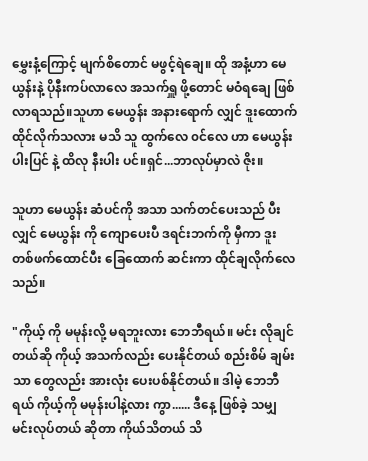မွှေးနံ့ကြောင့် မျက်စိတောင် မဖွင့်ရဲချေ။ ထို အနံ့ဟာ မေယွန်းနဲ့ ပိုနီးကပ်လာလေ အသက်ရှူ ဖို့တောင် မဝံရချေ ဖြစ်လာရသည်။သူဟာ မေယွန်း အနားရောက် လျှင် ဒူးထောက်ထိုင်လိုက်သလား မသိ သူ ထွက်လေ ၀င်လေ ဟာ မေယွန်း ပါးပြင် နဲ့ ထိလု နီးပါး ပင်။ရှင်...ဘာလုပ်မှာလဲ ဇိုး။

သူဟာ မေယွန်း ဆံပင်ကို အသာ သက်တင်ပေးသည် ပီးလျှင် မေယွန်း ကို ကျောပေးပီ ဒရင်းဘက်ကို မှီကာ ဒူးတစ်ဖက်ထောင်ပီး ခြေထောက် ဆင်းကာ ထိုင်ချလိုက်လေသည်။

"ကိုယ့် ကို မမုန်းလို့ မရဘူးလား ဘေဘီရယ်။ မင်း လိုချင်တယ်ဆို ကိုယ့် အသက်လည်း ပေးနိုင်တယ် စည်းစိမ် ချမ်းသာ တွေလည်း အားလုံး ပေးပစ်နိုင်တယ်။ ဒါမဲ့ ဘေဘီရယ် ကိုယ့်ကို မမုန်းပါနဲ့လား ကွာ...... ဒီနေ့ ဖြစ်ခဲ့ သမျှ မင်းလုပ်တယ် ဆိုတာ ကိုယ်သိတယ် သိ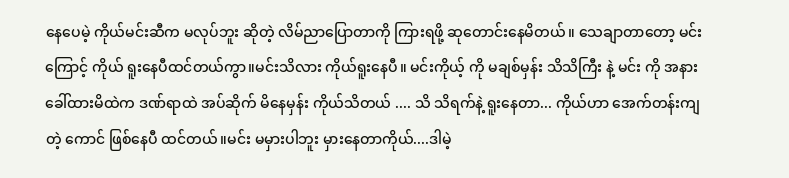နေပေမဲ့ ကိုယ်မင်းဆီက မလုပ်ဘူး ဆိုတဲ့ လိမ်ညာပြောတာကို ကြားရဖို့ ဆုတောင်းနေမိတယ်။ သေချာတာတော့ မင်းကြောင့် ကိုယ် ရူးနေပီထင်တယ်ကွာ။မင်းသိလား ကိုယ်ရူးနေပီ။ မင်းကိုယ့် ကို မချစ်မှန်း သိသိကြီး နဲ့ မင်း ကို အနား ခေါ်ထားမိထဲက ဒဏ်ရာထဲ အပ်ဆိုက် မိနေမှန်း ကိုယ်သိတယ် .... သိ သိရက်နဲ့ ရူးနေတာ... ကိုယ်ဟာ အေက်တန်းကျ တဲ့ ကောင် ဖြစ်နေပီ ထင်တယ်။မင်း မမှားပါဘူး မှားနေတာကိုယ်....ဒါမဲ့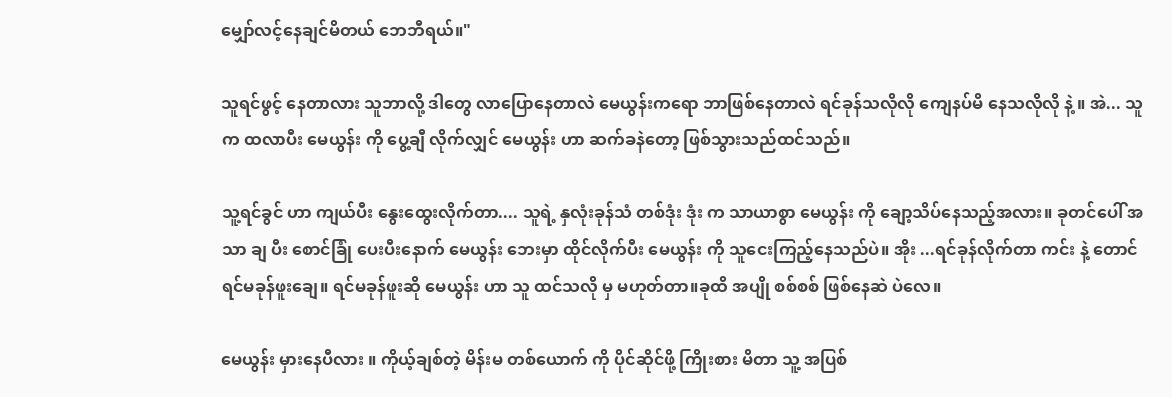မျှော်လင့်နေချင်မိတယ် ဘေဘီရယ်။"

သူရင်ဖွင့် နေတာလား သူဘာလို့ ဒါတွေ လာပြောနေတာလဲ မေယွန်းကရော ဘာဖြစ်နေတာလဲ ရင်ခုန်သလိုလို ကျေနပ်မိ နေသလိုလို နဲ့ ။ အဲ... သူက ထလာပီး မေယွန်း ကို ပွေ့ချီ လိုက်လျှင် မေယွန်း ဟာ ဆက်ခနဲတော့ ဖြစ်သွားသည်ထင်သည်။

သူ့ရင်ခွင် ဟာ ကျယ်ပီး နွေးထွေးလိုက်တာ.... သူရဲ့ နှလုံးခုန်သံ တစ်ဒုံး ဒုံး က သာယာစွာ မေယွန်း ကို ချော့သိပ်နေသည့်အလား။ ခုတင်ပေါ် အသာ ချ ပီး စောင်ခြုံ ပေးပီးနောက် မေယွန်း ဘေးမှာ ထိုင်လိုက်ပီး မေယွန်း ကို သူငေးကြည့်နေသည်ပဲ။ အိုး ...ရင်ခုန်လိုက်တာ ကင်း နဲ့ တောင် ရင်မခုန်ဖူးချေ။ ရင်မခုန်ဖူးဆို မေယွန်း ဟာ သူ ထင်သလို မှ မဟုတ်တာ။ခုထိ အပျို စစ်စစ် ဖြစ်နေဆဲ ပဲလေ။

မေယွန်း မှားနေပီလား ။ ကိုယ့်ချစ်တဲ့ မိန်းမ တစ်ယောက် ကို ပိုင်ဆိုင်ဖို့ ကြိုးစား မိတာ သူ့ အပြစ်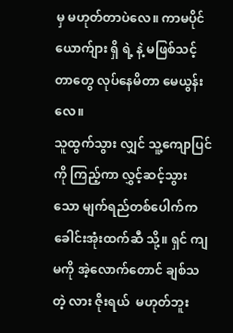မှ မဟုတ်တာပဲလေ။ ကာမပိုင် ယောက်ျား ရှိ ရဲ့ နဲ့ မဖြစ်သင့်တာတွေ လုပ်နေမိတာ မေယွန်း လေ။
သူထွက်သွား လျှင် သူ့ကျောပြင်ကို ကြည့်ကာ လွှင့်ဆင့်သွားသော မျက်ရည်တစ်ပေါက်က ခေါင်းအုံးထက်ဆီ သို့။ ရှင် ကျမကို အဲ့လောက်တောင် ချစ်သတဲ့ လား ဇိုးရယ်  မဟုတ်ဘူး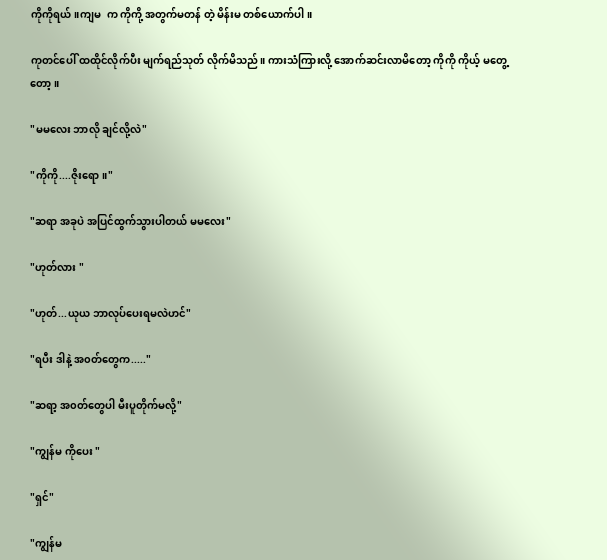ကိုကိုရယ်။ကျမ  က ကိုကို့ အတွက်မတန် တဲ့ မိန်းမ တစ်ယောက်ပါ။

ကုတင်ပေါ် ထထိုင်လိုက်ပီး မျက်ရည်သုတ် လိုက်မိသည်။ ကားသံကြားလို့ အောက်ဆင်းလာမိတော့ ကိုကို ကိုယ့် မတွေ့တော့ ။

"မမလေး ဘာလို ချင်လို့လဲ"

"ကိုကို....ဇိုးရော။"

"ဆရာ အခုပဲ အပြင်ထွက်သွားပါတယ် မမလေး"

"ဟုတ်လား "

"ဟုတ်...ယုယ ဘာလုပ်ပေးရမလဲဟင်"

"ရပီး ဒါနဲ့ အ၀တ်တွေက....."

"ဆရာ့ အ၀တ်တွေပါ မီးပူတိုက်မလို့"

"ကျွန်မ ကိုပေး "

"ရှင်"

"ကျွန်မ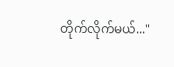တိုက်လိုက်မယ်..."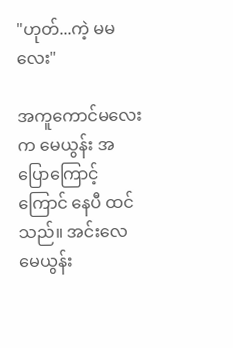"ဟုတ်...ကဲ့ မမလေး"

အကူကောင်မလေး က မေယွန်း အပြောကြောင့် ကြောင် နေပီ ထင်သည်။ အင်းလေ မေယွန်း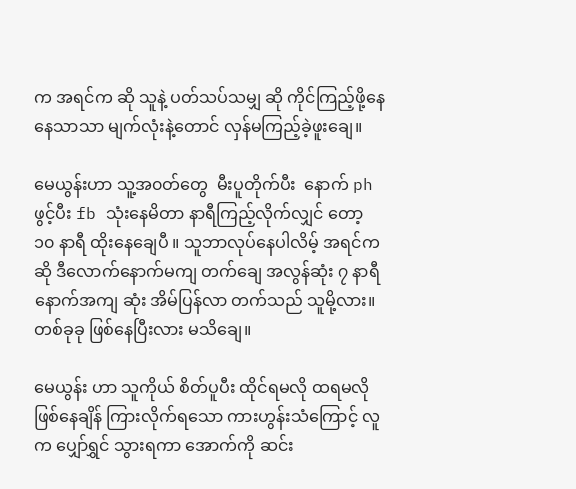က အရင်က ဆို သူနဲ့ ပတ်သပ်သမျှ ဆို ကိုင်ကြည့်ဖို့နေနေသာသာ မျက်လုံးနဲ့တောင် လှန်မကြည့်ခဲ့ဖူးချေ။

မေယွန်းဟာ သူ့အ၀တ်တွေ  မီးပူတိုက်ပီး  နောက် ph ဖွင့်ပီး fb သုံးနေမိတာ နာရီကြည့်လိုက်လျှင် တော့ ၁၀ နာရီ ထိုးနေချေပီ ။ သူဘာလုပ်နေပါလိမ့် အရင်ကဆို ဒီလောက်နောက်မကျ တက်ချေ အလွန်ဆုံး ၇ နာရီ နောက်အကျ ဆုံး အိမ်ပြန်လာ တက်သည် သူမို့လား။ တစ်ခုခု ဖြစ်နေပြီးလား မသိချေ။

မေယွန်း ဟာ သူကိုယ် စိတ်ပူပီး ထိုင်ရမလို ထရမလို ဖြစ်နေချိန် ကြားလိုက်ရသော ကားဟွန်းသံကြောင့် လူက ပျှော်ရွှင် သွားရကာ အောက်ကို ဆင်း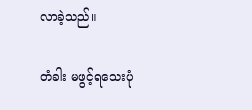လာခဲ့သည်။

တံခါး မဖွင့်ရသေးပုံ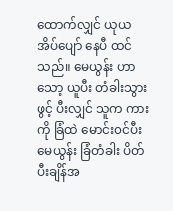ထောက်လျှင် ယုယ အိပ်ပျော် နေပီ ထင်သည်။ မေယွန်း ဟာ သော့ ယူပီး တံခါးသွားဖွင့် ပီးလျှင် သူက ကားကို ခြံထဲ မောင်း၀င်ပီး မေယွန်း ခြံတံခါး ပိတ်ပီးချိန်အ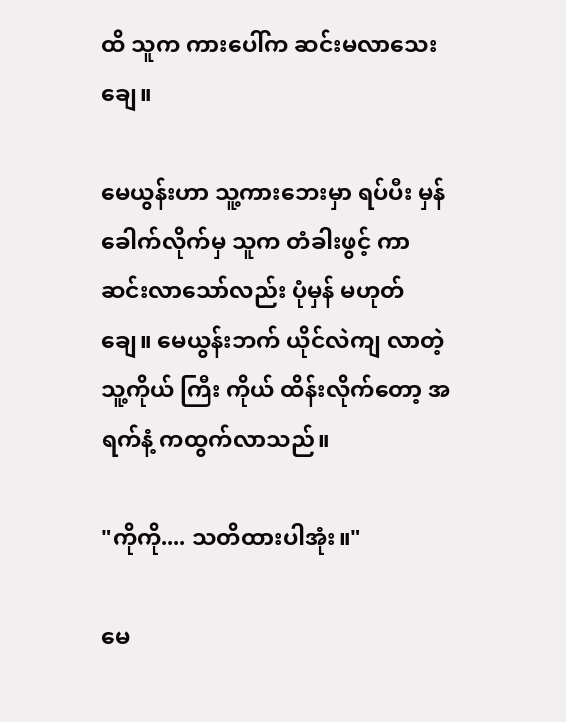ထိ သူက ကားပေါ်က ဆင်းမလာသေးချေ။

မေယွန်းဟာ သူ့ကားဘေးမှာ ရပ်ပီး မှန်ခေါက်လိုက်မှ သူက တံခါးဖွင့် ကာဆင်းလာသော်လည်း ပုံမှန် မဟုတ်ချေ။ မေယွန်းဘက် ယိုင်လဲကျ လာတဲ့ သူ့ကိုယ် ကြီး ကိုယ် ထိန်းလိုက်တော့ အရက်နံ့ ကထွက်လာသည်။

"ကိုကို.... သတိထားပါအုံး။"

မေ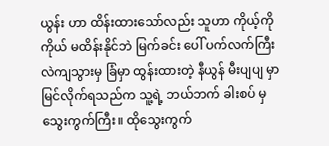ယွန်း ဟာ ထိန်းထားသော်လည်း သူဟာ ကိုယ့်ကိုကိုယ် မထိန်းနိုင်ဘဲ မြက်ခင်း ပေါ် ပက်လက်ကြီး လဲကျသွားမှ ခြံမှာ ထွန်းထားတဲ့ နီယွန် မီးပျပျ မှာ မြင်လိုက်ရသည်က သူ့ရဲ့ ဘယ်ဘက် ခါးစပ် မှသွေးကွက်ကြီး။ ထိုသွေးကွက်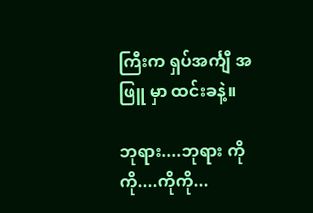ကြီးက ရှပ်အင်္ကျီ အဖြူ မှာ ထင်းခနဲ့။

ဘုရား....ဘုရား ကိုကို....ကိုကို...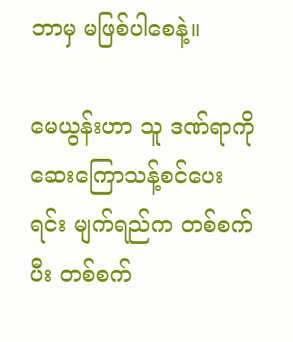ဘာမှ မဖြစ်ပါစေနဲ့။

မေယွန်းဟာ သူ ဒဏ်ရာကို ဆေးကြောသန့်စင်ပေးရင်း မျက်ရည်က တစ်စက်ပီး တစ်စက်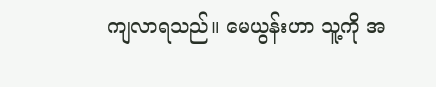ကျလာရသည်။ မေယွန်းဟာ သူ့ကို အ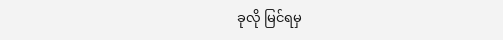ခုလို မြင်ရမှ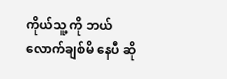ကိုယ်သူ့ ကို ဘယ်လောက်ချစ်မိ နေပီ ဆို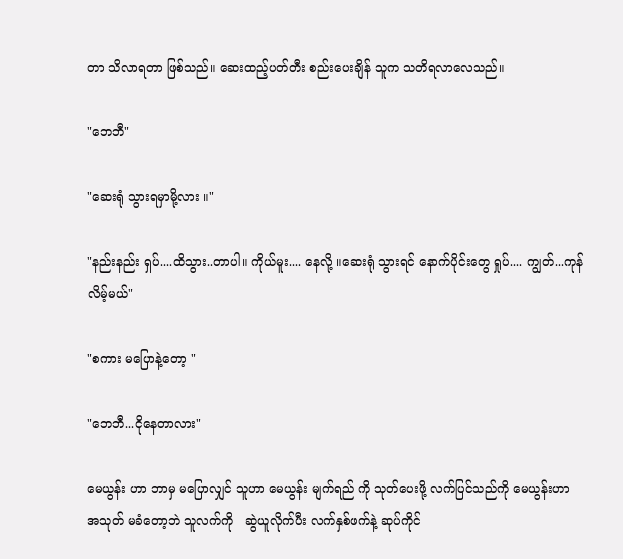တာ သိလာရတာ ဖြစ်သည်။ ဆေးထည့်ပတ်တီး စည်းပေးချိန် သူက သတိရလာလေသည်။

"ဘေဘီ"

"ဆေးရုံ သွားရမှာမို့လား ။"

"နည်းနည်း ရှပ်....ထိသွား..တာပါ။ ကိုယ်မူး.... နေလို့ ။ဆေးရုံ သွားရင် နောက်ပိုင်းတွေ ရှုပ်.... ကျွတ်...ကုန်လိမ့်မယ်"

"စကား မပြောနဲ့တော့ "

"ဘေဘီ...ငိုနေတာလား"

မေယွန်း ဟာ ဘာမှ မပြောလျှင် သူဟာ မေယွန်း မျက်ရည် ကို သုတ်ပေးဖို့ လက်ပြင်သည်ကို မေယွန်းဟာ  အသုတ် မခံတော့ဘဲ သူလက်ကို   ဆွဲယူလိုက်ပီး လက်နှစ်ဖက်နဲ့ ဆုပ်ကိုင်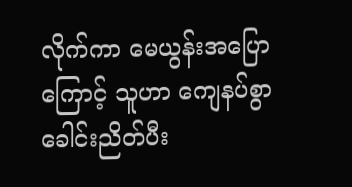လိုက်ကာ မေယွန်းအပြောကြောင့် သူဟာ ကျေနပ်စွာ ခေါင်းညိတ်ပီး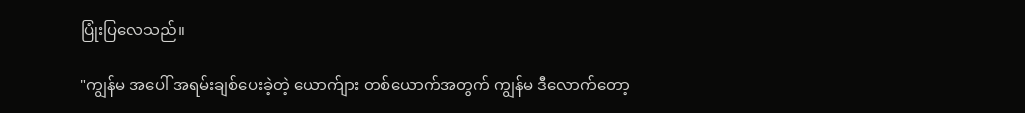ပြုံးပြလေသည်။

"ကျွန်မ အပေါ် အရမ်းချစ်ပေးခဲ့တဲ့ ယောက်ျား တစ်ယောက်အတွက် ကျွန်မ ဒီလောက်တော့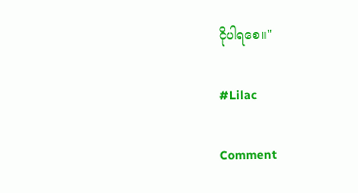ငိုပါရစေ။"

#Lilac

Comment